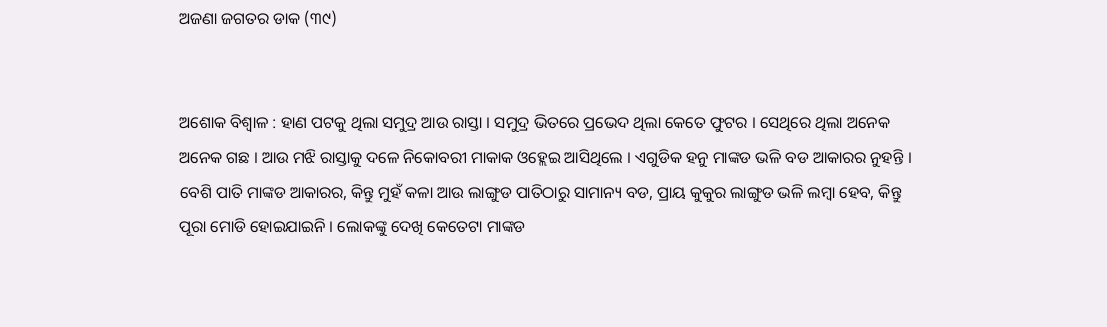ଅଜଣା ଜଗତର ଡାକ (୩୯)


ଅଶୋକ ବିଶ୍ୱାଳ : ହାଣ ପଟକୁ ଥିଲା ସମୁଦ୍ର ଆଉ ରାସ୍ତା । ସମୁଦ୍ର ଭିତରେ ପ୍ରଭେଦ ଥିଲା କେତେ ଫୁଟର । ସେଥିରେ ଥିଲା ଅନେକ ଅନେକ ଗଛ । ଆଉ ମଝି ରାସ୍ତାକୁ ଦଳେ ନିକୋବରୀ ମାକାକ ଓହ୍ଲେଇ ଆସିଥିଲେ । ଏଗୁଡିକ ହନୁ ମାଙ୍କଡ ଭଳି ବଡ ଆକାରର ନୁହନ୍ତି । ବେଶି ପାତି ମାଙ୍କଡ ଆକାରର, କିନ୍ତୁ ମୁହଁ କଳା ଆଉ ଲାଙ୍ଗୁଡ ପାତିଠାରୁ ସାମାନ୍ୟ ବଡ, ପ୍ରାୟ କୁକୁର ଲାଙ୍ଗୁଡ ଭଳି ଲମ୍ବା ହେବ, କିନ୍ତୁ ପୂରା ମୋଡି ହୋଇଯାଇନି । ଲୋକଙ୍କୁ ଦେଖି କେତେଟା ମାଙ୍କଡ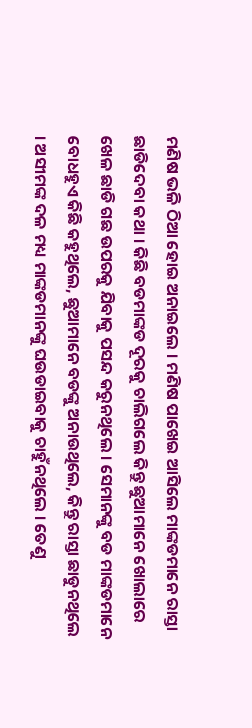ମଣିଷ ଭଳି ଠିଆ ହୋଇ ଅନାଇଲେ । ମଣିଷ ପାଖେଇ ଆସିଲେ ମାଙ୍କଡମାନେ ରାସ୍ତା ଛାଡିଦେବା କଥା । କିଛି ବଡମାଙ୍କଡ ଦୂରକୁ ଚାଲିଗଲେ କିନ୍ତୁ ଛୁଆମାନେ ଖୋଲାରେ ଖେଳ ଛାଡି ଗଛ ଉପରକୁ ଯିବାକୁ ପସନ୍ଦ କରୁନଥିଲେ । ସେମାନଙ୍କୁ ବଡ ମାଙ୍କଡମାନେ ବୋଧହୁଏ କିଛି କହୁଥିଲେ, ଛୁଆମାନେ ବଡଙ୍କୁ ଅନାଉଥିଲେ, କିନ୍ତୁ ରାସ୍ତା ଛାଡୁନଥିଲେ । ଅସୀମଙ୍କ ଦଳ ମଧ୍ୟ ମାଙ୍କଡମାନଙ୍କୁ ଘଉଡାଇବାକୁ ଚାହୁଁନଥିଲେ । ତେଣୁ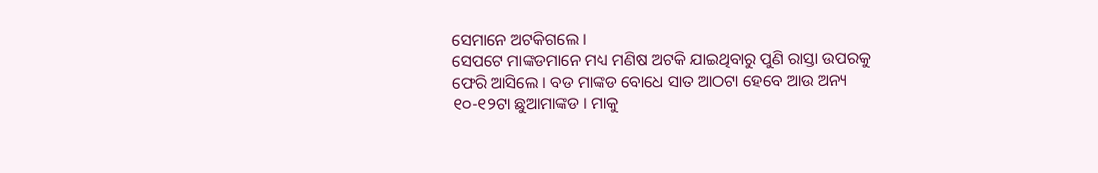ସେମାନେ ଅଟକିଗଲେ ।
ସେପଟେ ମାଙ୍କଡମାନେ ମଧ୍ୟ ମଣିଷ ଅଟକି ଯାଇଥିବାରୁ ପୁଣି ରାସ୍ତା ଉପରକୁ ଫେରି ଆସିଲେ । ବଡ ମାଙ୍କଡ ବୋଧେ ସାତ ଆଠଟା ହେବେ ଆଉ ଅନ୍ୟ ୧୦-୧୨ଟା ଛୁଆମାଙ୍କଡ । ମାକୁ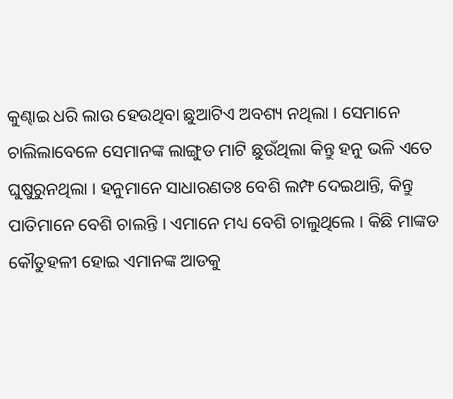କୁଣ୍ଢାଇ ଧରି ଲାଉ ହେଉଥିବା ଛୁଆଟିଏ ଅବଶ୍ୟ ନଥିଲା । ସେମାନେ ଚାଲିଲାବେଳେ ସେମାନଙ୍କ ଲାଙ୍ଗୁଡ ମାଟି ଛୁଉଁଥିଲା କିନ୍ତୁ ହନୁ ଭଳି ଏତେ ଘୁଷୁରୁନଥିଲା । ହନୁମାନେ ସାଧାରଣତଃ ବେଶି ଲମ୍ଫ ଦେଇଥାନ୍ତି, କିନ୍ତୁ ପାତିମାନେ ବେଶି ଚାଲନ୍ତି । ଏମାନେ ମଧ୍ୟ ବେଶି ଚାଲୁଥିଲେ । କିଛି ମାଙ୍କଡ କୌତୁହଳୀ ହୋଇ ଏମାନଙ୍କ ଆଡକୁ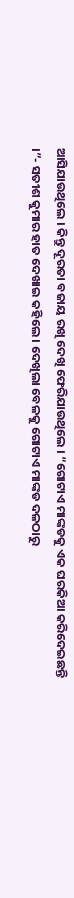ଆସିଯାଉଥିଲେ । କିନ୍ତୁ ଦୂରତା ବଜାୟ ରଖି ଦେଖି ଫେରିଯାଉଥିଲେ । “ଗୋଟାଏ ମାଙ୍କଡକୁ ଏକ ଘରକିଆ କରିଦେଇଛନ୍ତି ।”- ସତୀଶ କୁମାର ହାତ ଦେଖାଇ କହିଲେ । ଦେଖିଲା ବେଳକୁ ଗୋଟାଏ ମାଙ୍କଡ ଦଳଠାରୁ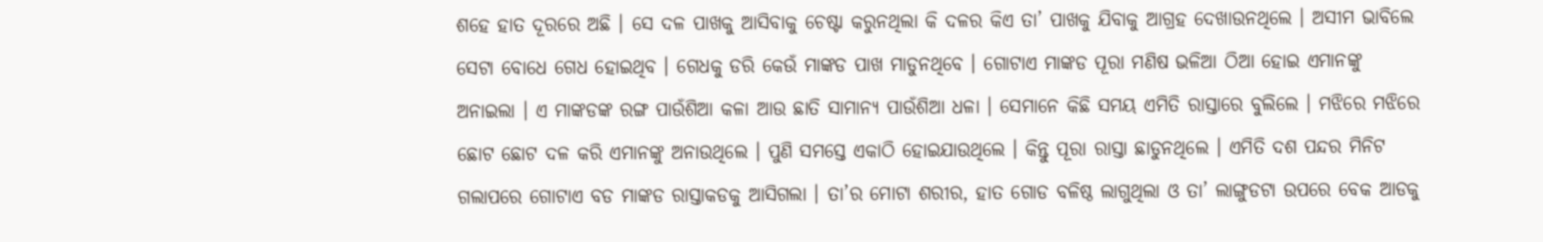ଶହେ ହାତ ଦୂରରେ ଅଛି । ସେ ଦଳ ପାଖକୁ ଆସିବାକୁ ଚେଷ୍ଟା କରୁନଥିଲା କି ଦଳର କିଏ ତା’ ପାଖକୁ ଯିବାକୁ ଆଗ୍ରହ ଦେଖାଉନଥିଲେ । ଅସୀମ ଭାବିଲେ ସେଟା ବୋଧେ ଗେଧ ହୋଇଥିବ । ଗେଧକୁ ଡରି କେଉଁ ମାଙ୍କଡ ପାଖ ମାଡୁନଥିବେ । ଗୋଟାଏ ମାଙ୍କଡ ପୂରା ମଣିଷ ଭଳିଆ ଠିଆ ହୋଇ ଏମାନଙ୍କୁ ଅନାଇଲା । ଏ ମାଙ୍କଡଙ୍କ ରଙ୍ଗ ପାଉଁଶିଆ କଳା ଆଉ ଛାତି ସାମାନ୍ୟ ପାଉଁଶିଆ ଧଳା । ସେମାନେ କିଛି ସମୟ ଏମିତି ରାସ୍ତାରେ ବୁଲିଲେ । ମଝିରେ ମଝିରେ ଛୋଟ ଛୋଟ ଦଳ କରି ଏମାନଙ୍କୁ ଅନାଉଥିଲେ । ପୁଣି ସମସ୍ତେ ଏକାଠି ହୋଇଯାଉଥିଲେ । କିନ୍ତୁ ପୂରା ରାସ୍ତା ଛାଡୁନଥିଲେ । ଏମିତି ଦଶ ପନ୍ଦର ମିନିଟ ଗଲାପରେ ଗୋଟାଏ ବଡ ମାଙ୍କଡ ରାସ୍ତାକଡକୁ ଆସିଗଲା । ତା’ର ମୋଟା ଶରୀର, ହାତ ଗୋଡ ବଳିଷ୍ଠ ଲାଗୁଥିଲା ଓ ତା’ ଲାଙ୍ଗୁଡଟା ଉପରେ ବେକ ଆଡକୁ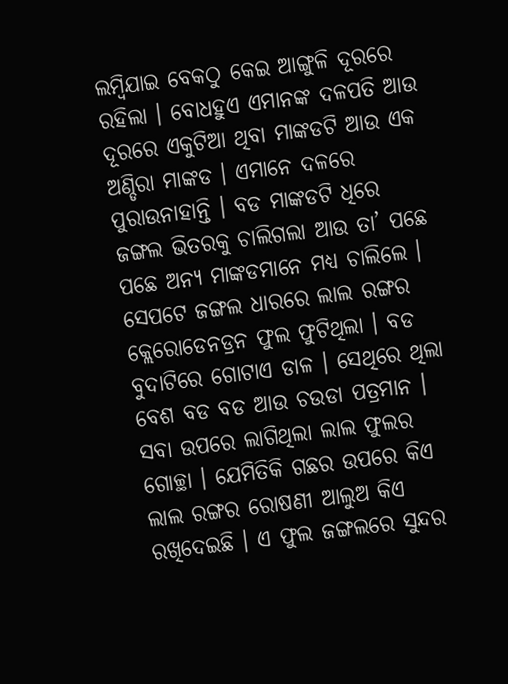ଲମ୍ବିଯାଇ ବେକଠୁ କେଇ ଆଙ୍ଗୁଳି ଦୂରରେ ରହିଲା । ବୋଧହୁଏ ଏମାନଙ୍କ ଦଳପତି ଆଉ ଦୂରରେ ଏକୁଟିଆ ଥିବା ମାଙ୍କଡଟି ଆଉ ଏକ ଅଣ୍ଡିରା ମାଙ୍କଡ । ଏମାନେ ଦଳରେ ପୁରାଉନାହାନ୍ତି । ବଡ ମାଙ୍କଡଟି ଧିରେ ଜଙ୍ଗଲ ଭିତରକୁ ଚାଲିଗଲା ଆଉ ତା’ ପଛେ ପଛେ ଅନ୍ୟ ମାଙ୍କଡମାନେ ମଧ୍ୟ ଚାଲିଲେ ।
ସେପଟେ ଜଙ୍ଗଲ ଧାରରେ ଲାଲ ରଙ୍ଗର କ୍ଲେରୋଡେନଡ୍ରନ ଫୁଲ ଫୁଟିଥିଲା । ବଡ ବୁଦାଟିରେ ଗୋଟାଏ ଡାଳ । ସେଥିରେ ଥିଲା ବେଶ ବଡ ବଡ ଆଉ ଚଉଡା ପତ୍ରମାନ । ସବା ଉପରେ ଲାଗିଥିଲା ଲାଲ ଫୁଲର ଗୋଚ୍ଛା । ଯେମିତିକି ଗଛର ଉପରେ କିଏ ଲାଲ ରଙ୍ଗର ରୋଷଣୀ ଆଲୁଅ କିଏ ରଖିଦେଇଛି । ଏ ଫୁଲ ଜଙ୍ଗଲରେ ସୁନ୍ଦର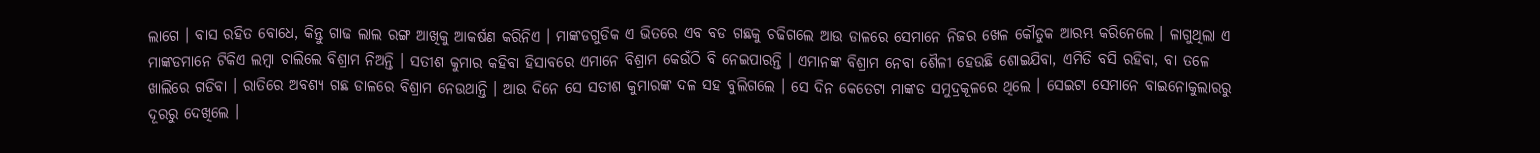ଲାଗେ । ବାସ ରହିତ ବୋଧେ, କିନ୍ତୁ ଗାଢ ଲାଲ ରଙ୍ଗ ଆଖିକୁ ଆକର୍ଷଣ କରିନିଏ । ମାଙ୍କଡଗୁଡିକ ଏ ଭିତରେ ଏବ ବଡ ଗଛକୁ ଚଢିଗଲେ ଆଉ ଡାଳରେ ସେମାନେ ନିଜର ଖେଳ କୌତୁକ ଆରମ୍ଭ କରିନେଲେ । ଳାଗୁଥିଲା ଏ ମାଙ୍କଡମାନେ ଟିକିଏ ଲମ୍ବା ଚାଲିଲେ ବିଶ୍ରାମ ନିଅନ୍ତି । ସତୀଶ କୁମାର କହିବା ହିସାବରେ ଏମାନେ ବିଶ୍ରାମ କେଉଁଠି ବି ନେଇପାରନ୍ତି । ଏମାନଙ୍କ ବିଶ୍ରାମ ନେବା ଶୈଳୀ ହେଉଛି ଶୋଇଯିବା, ଏମିତି ବସି ରହିବା, ବା ତଳେ ଖାଲିରେ ଗଡିବା । ରାତିରେ ଅବଶ୍ୟ ଗଛ ଡାଳରେ ବିଶ୍ରାମ ନେଉଥାନ୍ତି । ଆଉ ଦିନେ ସେ ସତୀଶ କୁମାରଙ୍କ ଦଳ ସହ ବୁଲିଗଲେ । ସେ ଦିନ କେତେଟା ମାଙ୍କଡ ସମୁଦ୍ରକୂଳରେ ଥିଲେ । ସେଇଟା ସେମାନେ ବାଇନୋକୁଲାରରୁ ଦୂରରୁ ଦେଖିଲେ ।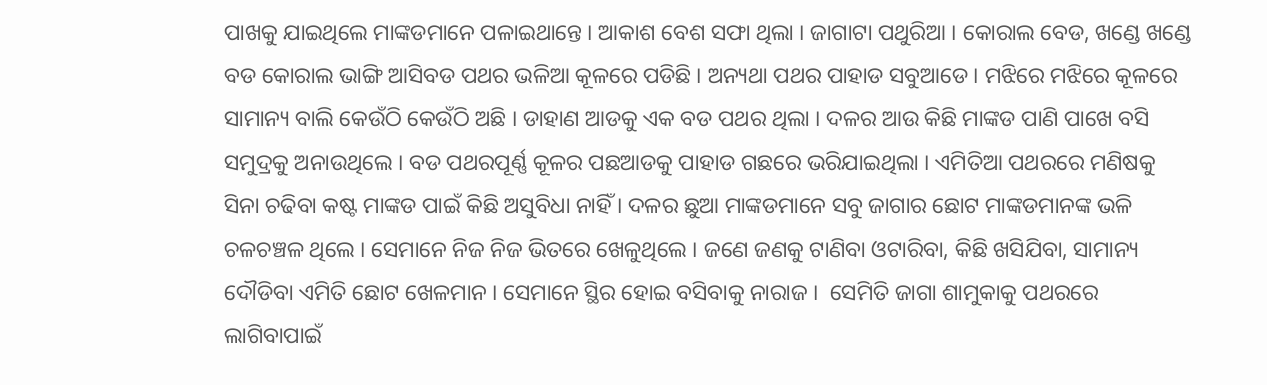ପାଖକୁ ଯାଇଥିଲେ ମାଙ୍କଡମାନେ ପଳାଇଥାନ୍ତେ । ଆକାଶ ବେଶ ସଫା ଥିଲା । ଜାଗାଟା ପଥୁରିଆ । କୋରାଲ ବେଡ, ଖଣ୍ଡେ ଖଣ୍ଡେ ବଡ କୋରାଲ ଭାଙ୍ଗି ଆସିବଡ ପଥର ଭଳିଆ କୂଳରେ ପଡିଛି । ଅନ୍ୟଥା ପଥର ପାହାଡ ସବୁଆଡେ । ମଝିରେ ମଝିରେ କୂଳରେ ସାମାନ୍ୟ ବାଲି କେଉଁଠି କେଉଁଠି ଅଛି । ଡାହାଣ ଆଡକୁ ଏକ ବଡ ପଥର ଥିଲା । ଦଳର ଆଉ କିଛି ମାଙ୍କଡ ପାଣି ପାଖେ ବସି ସମୁଦ୍ରକୁ ଅନାଉଥିଲେ । ବଡ ପଥରପୂର୍ଣ୍ଣ କୂଳର ପଛଆଡକୁ ପାହାଡ ଗଛରେ ଭରିଯାଇଥିଲା । ଏମିତିଆ ପଥରରେ ମଣିଷକୁ ସିନା ଚଢିବା କଷ୍ଟ ମାଙ୍କଡ ପାଇଁ କିଛି ଅସୁବିଧା ନାହିଁ । ଦଳର ଛୁଆ ମାଙ୍କଡମାନେ ସବୁ ଜାଗାର ଛୋଟ ମାଙ୍କଡମାନଙ୍କ ଭଳି ଚଳଚଞ୍ଚଳ ଥିଲେ । ସେମାନେ ନିଜ ନିଜ ଭିତରେ ଖେଳୁଥିଲେ । ଜଣେ ଜଣକୁ ଟାଣିବା ଓଟାରିବା, କିଛି ଖସିଯିବା, ସାମାନ୍ୟ ଦୌଡିବା ଏମିତି ଛୋଟ ଖେଳମାନ । ସେମାନେ ସ୍ଥିର ହୋଇ ବସିବାକୁ ନାରାଜ ।  ସେମିତି ଜାଗା ଶାମୁକାକୁ ପଥରରେ ଲାଗିବାପାଇଁ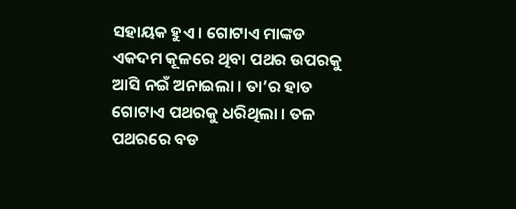ସହାୟକ ହୁଏ । ଗୋଟାଏ ମାଙ୍କଡ ଏକଦମ କୂଳରେ ଥିବା ପଥର ଉପରକୁ ଆସି ନଇଁ ଅନାଇଲା । ତା’ର ହାତ ଗୋଟାଏ ପଥରକୁ ଧରିଥିଲା । ତଳ ପଥରରେ ବଡ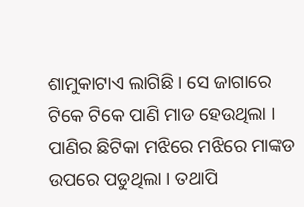ଶାମୁକାଟାଏ ଲାଗିଛି । ସେ ଜାଗାରେ ଟିକେ ଟିକେ ପାଣି ମାଡ ହେଉଥିଲା । ପାଣିର ଛିଟିକା ମଝିରେ ମଝିରେ ମାଙ୍କଡ ଉପରେ ପଡୁଥିଲା । ତଥାପି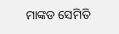ମାଙ୍କଡ ସେମିତି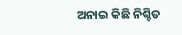ଅନାଇ କିଛି ନିଶ୍ଚିତ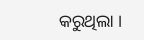କରୁଥିଲା ।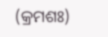(କ୍ରମଶଃ)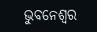ଭୁବନେଶ୍ୱର